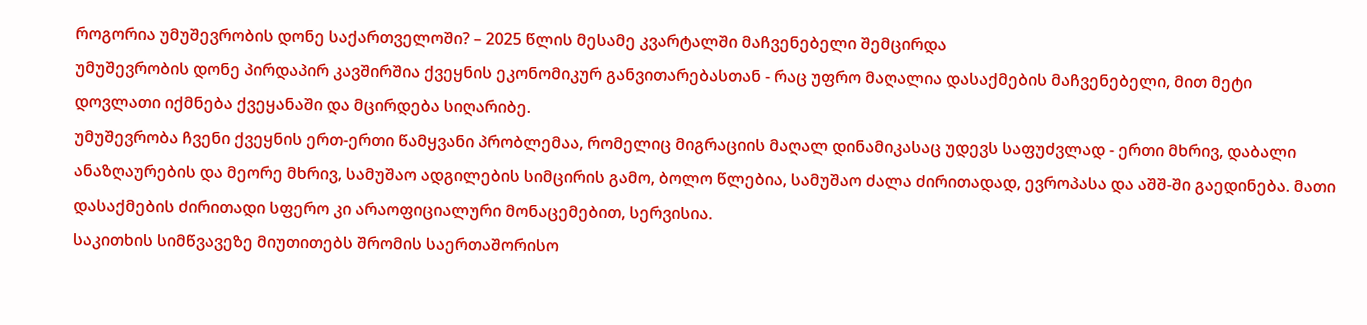როგორია უმუშევრობის დონე საქართველოში? – 2025 წლის მესამე კვარტალში მაჩვენებელი შემცირდა
უმუშევრობის დონე პირდაპირ კავშირშია ქვეყნის ეკონომიკურ განვითარებასთან - რაც უფრო მაღალია დასაქმების მაჩვენებელი, მით მეტი დოვლათი იქმნება ქვეყანაში და მცირდება სიღარიბე.
უმუშევრობა ჩვენი ქვეყნის ერთ-ერთი წამყვანი პრობლემაა, რომელიც მიგრაციის მაღალ დინამიკასაც უდევს საფუძვლად - ერთი მხრივ, დაბალი ანაზღაურების და მეორე მხრივ, სამუშაო ადგილების სიმცირის გამო, ბოლო წლებია, სამუშაო ძალა ძირითადად, ევროპასა და აშშ-ში გაედინება. მათი დასაქმების ძირითადი სფერო კი არაოფიციალური მონაცემებით, სერვისია.
საკითხის სიმწვავეზე მიუთითებს შრომის საერთაშორისო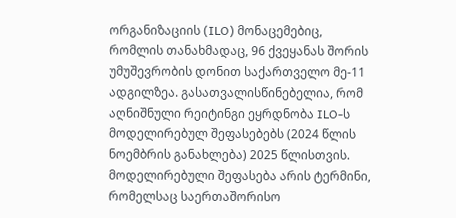ორგანიზაციის (ILO) მონაცემებიც, რომლის თანახმადაც, 96 ქვეყანას შორის უმუშევრობის დონით საქართველო მე-11 ადგილზეა. გასათვალისწინებელია, რომ აღნიშნული რეიტინგი ეყრდნობა ILO-ს მოდელირებულ შეფასებებს (2024 წლის ნოემბრის განახლება) 2025 წლისთვის. მოდელირებული შეფასება არის ტერმინი, რომელსაც საერთაშორისო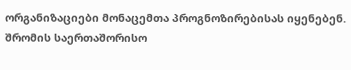ორგანიზაციები მონაცემთა პროგნოზირებისას იყენებენ.
შრომის საერთაშორისო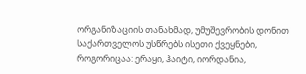ორგანიზაციის თანახმად, უმუშევრობის დონით საქართველოს უსწრებს ისეთი ქვეყნები, როგორიცაა: ერაყი, ჰაიტი, იორდანია,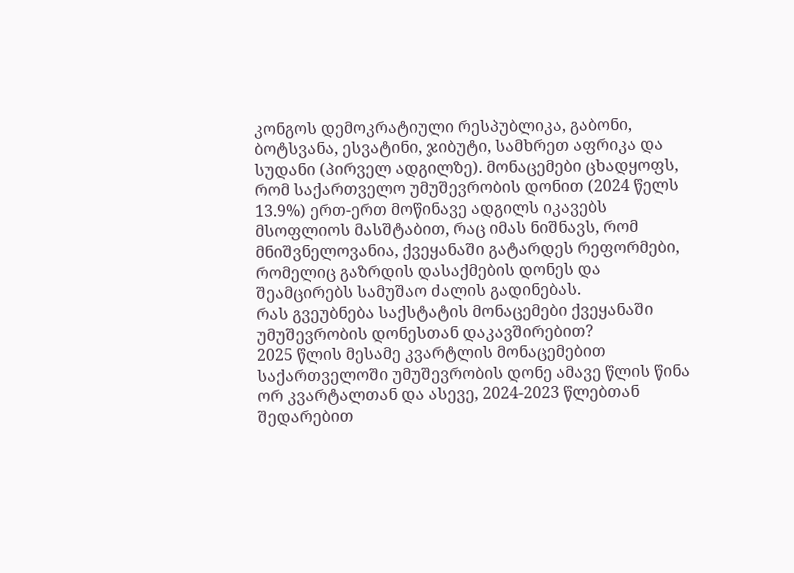კონგოს დემოკრატიული რესპუბლიკა, გაბონი, ბოტსვანა, ესვატინი, ჯიბუტი, სამხრეთ აფრიკა და სუდანი (პირველ ადგილზე). მონაცემები ცხადყოფს, რომ საქართველო უმუშევრობის დონით (2024 წელს 13.9%) ერთ-ერთ მოწინავე ადგილს იკავებს მსოფლიოს მასშტაბით, რაც იმას ნიშნავს, რომ მნიშვნელოვანია, ქვეყანაში გატარდეს რეფორმები, რომელიც გაზრდის დასაქმების დონეს და შეამცირებს სამუშაო ძალის გადინებას.
რას გვეუბნება საქსტატის მონაცემები ქვეყანაში უმუშევრობის დონესთან დაკავშირებით?
2025 წლის მესამე კვარტლის მონაცემებით საქართველოში უმუშევრობის დონე ამავე წლის წინა ორ კვარტალთან და ასევე, 2024-2023 წლებთან შედარებით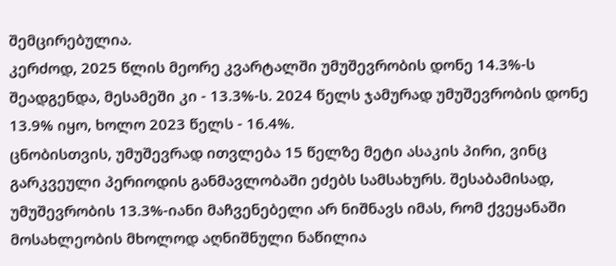შემცირებულია.
კერძოდ, 2025 წლის მეორე კვარტალში უმუშევრობის დონე 14.3%-ს შეადგენდა, მესამეში კი - 13.3%-ს. 2024 წელს ჯამურად უმუშევრობის დონე 13.9% იყო, ხოლო 2023 წელს - 16.4%.
ცნობისთვის, უმუშევრად ითვლება 15 წელზე მეტი ასაკის პირი, ვინც გარკვეული პერიოდის განმავლობაში ეძებს სამსახურს. შესაბამისად, უმუშევრობის 13.3%-იანი მაჩვენებელი არ ნიშნავს იმას, რომ ქვეყანაში მოსახლეობის მხოლოდ აღნიშნული ნაწილია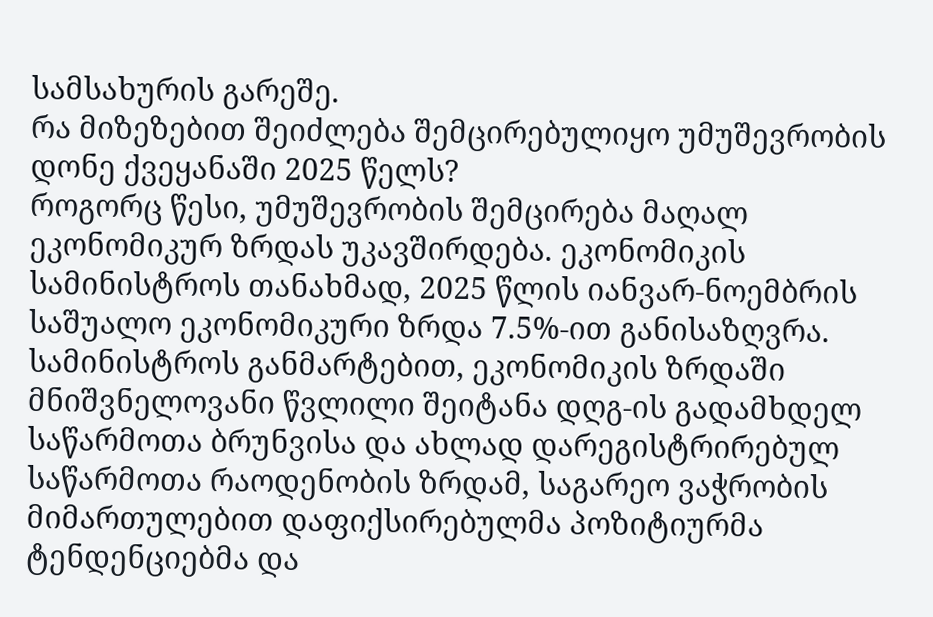სამსახურის გარეშე.
რა მიზეზებით შეიძლება შემცირებულიყო უმუშევრობის დონე ქვეყანაში 2025 წელს?
როგორც წესი, უმუშევრობის შემცირება მაღალ ეკონომიკურ ზრდას უკავშირდება. ეკონომიკის სამინისტროს თანახმად, 2025 წლის იანვარ-ნოემბრის საშუალო ეკონომიკური ზრდა 7.5%-ით განისაზღვრა. სამინისტროს განმარტებით, ეკონომიკის ზრდაში მნიშვნელოვანი წვლილი შეიტანა დღგ-ის გადამხდელ საწარმოთა ბრუნვისა და ახლად დარეგისტრირებულ საწარმოთა რაოდენობის ზრდამ, საგარეო ვაჭრობის მიმართულებით დაფიქსირებულმა პოზიტიურმა ტენდენციებმა და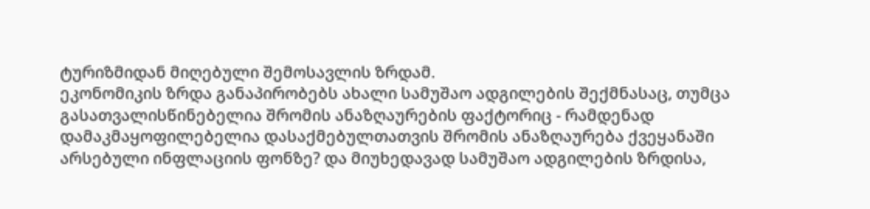ტურიზმიდან მიღებული შემოსავლის ზრდამ.
ეკონომიკის ზრდა განაპირობებს ახალი სამუშაო ადგილების შექმნასაც, თუმცა გასათვალისწინებელია შრომის ანაზღაურების ფაქტორიც - რამდენად დამაკმაყოფილებელია დასაქმებულთათვის შრომის ანაზღაურება ქვეყანაში არსებული ინფლაციის ფონზე? და მიუხედავად სამუშაო ადგილების ზრდისა,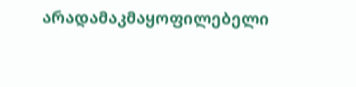არადამაკმაყოფილებელი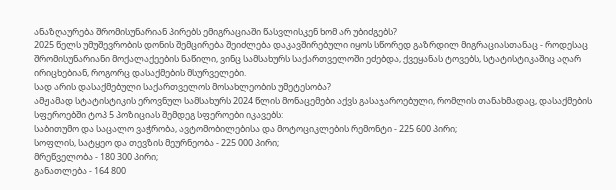ანაზღაურება შრომისუნარიან პირებს ემიგრაციაში წასვლისკენ ხომ არ უბიძგებს?
2025 წელს უმუშევრობის დონის შემცირება შეიძლება დაკავშირებული იყოს სწორედ გაზრდილ მიგრაციასთანაც - როდესაც შრომისუნარიანი მოქალაქეების ნაწილი, ვინც სამსახურს საქართველოში ეძებდა, ქვეყანას ტოვებს, სტატისტიკაშიც აღარ ირიცხებიან, როგორც დასაქმების მსურველები.
სად არის დასაქმებული საქართველოს მოსახლეობის უმეტესობა?
ამჟამად სტატისტიკის ეროვნულ სამსახურს 2024 წლის მონაცემები აქვს გასაჯაროებული, რომლის თანახმადაც, დასაქმების სფეროებში ტოპ 5 პოზიციას შემდეგ სფეროები იკავებს:
საბითუმო და საცალო ვაჭრობა, ავტომობილებისა და მოტოციკლების რემონტი - 225 600 პირი;
სოფლის, სატყეო და თევზის მეურნეობა - 225 000 პირი;
მრეწველობა - 180 300 პირი;
განათლება - 164 800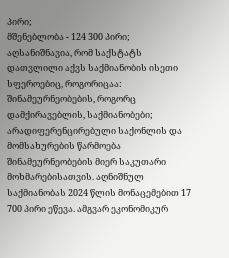პირი;
მშენებლობა - 124 300 პირი;
აღსანიშნავია, რომ საქსტატს დათვლილი აქვს საქმიანობის ისეთი სფეროებიც, როგორიცაა: შინამეურნეობების, როგორც დამქირავებლის, საქმიანობები; არადიფერენცირებული საქონლის და მომსახურების წარმოება შინამეურნეობების მიერ საკუთარი მოხმარებისათვის. აღნიშნულ საქმიანობას 2024 წლის მონაცემებით 17 700 პირი ეწევა. ამგვარ ეკონომიკურ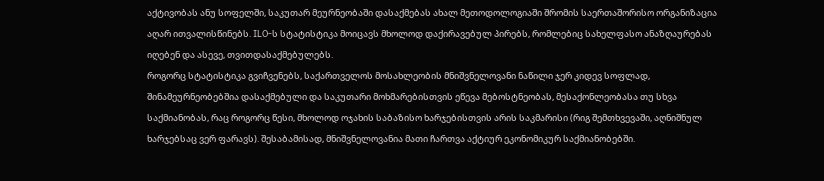აქტივობას ანუ სოფელში, საკუთარ მეურნეობაში დასაქმებას ახალ მეთოდოლოგიაში შრომის საერთაშორისო ორგანიზაცია აღარ ითვალისწინებს. ILO-ს სტატისტიკა მოიცავს მხოლოდ დაქირავებულ პირებს, რომლებიც სახელფასო ანაზღაურებას იღებენ და ასევე, თვითდასაქმებულებს.
როგორც სტატისტიკა გვიჩვენებს, საქართველოს მოსახლეობის მნიშვნელოვანი ნაწილი ჯერ კიდევ სოფლად, შინამეურნეობებშია დასაქმებული და საკუთარი მოხმარებისთვის ეწევა მებოსტნეობას, მესაქონლეობასა თუ სხვა საქმიანობას, რაც როგორც წესი, მხოლოდ ოჯახის საბაზისო ხარჯებისთვის არის საკმარისი (რიგ შემთხვევაში, აღნიშნულ ხარჯებსაც ვერ ფარავს). შესაბამისად, მნიშვნელოვანია მათი ჩართვა აქტიურ ეკონომიკურ საქმიანობებში.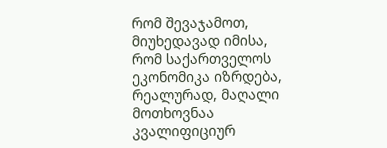რომ შევაჯამოთ, მიუხედავად იმისა, რომ საქართველოს ეკონომიკა იზრდება, რეალურად, მაღალი მოთხოვნაა კვალიფიციურ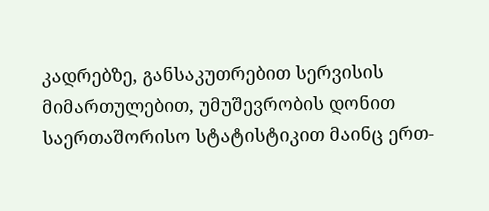კადრებზე, განსაკუთრებით სერვისის მიმართულებით, უმუშევრობის დონით საერთაშორისო სტატისტიკით მაინც ერთ-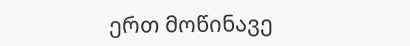ერთ მოწინავე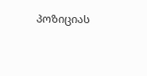პოზიციას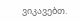ვიკავებთ.